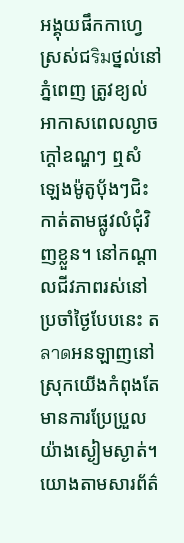អង្គុយផឹកកាហ្វេស្រស់ជริมថ្នល់នៅភ្នំពេញ ត្រូវខ្យល់អាកាសពេលល្ងាចក្តៅឧណ្ហៗ ឮសំឡេងម៉ូតូបុ័ងៗជិះកាត់តាមផ្លូវលំជុំវិញខ្លួន។ នៅកណ្តាលជីវភាពរស់នៅប្រចាំថ្ងៃបែបនេះ តลาดអនឡាញនៅស្រុកយើងកំពុងតែមានការប្រែប្រួលយ៉ាងស្ងៀមស្ងាត់។ យោងតាមសារព័ត៌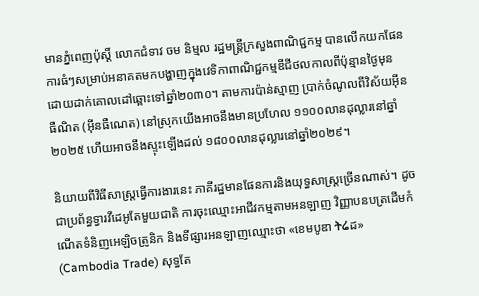មានភ្នំពេញប៉ុស្តិ៍ លោកជំទាវ ចម និម្មល រដ្ឋមន្ត្រីក្រសួងពាណិជ្ជកម្ម បានលើកយកផែនការធំៗសម្រាប់អនាគតមកបង្ហាញក្នុងវេទិកាពាណិជ្ជកម្មឌីជីថលកាលពីប៉ុន្មានថ្ងៃមុន ដោយដាក់គោលដៅឆ្ពោះទៅឆ្នាំ២០៣០។ តាមការប៉ាន់ស្មាញ ប្រាក់ចំណូលពីវិស័យអុីនធឺណិត (អ៊ីនធឺណេត) នៅស្រុកយើងអាចនឹងមានប្រហែល ១១០០លានដុល្លារនៅឆ្នាំ២០២៥ ហើយអាចនឹងស្ទុះឡើងដល់ ១៨០០លានដុល្លារនៅឆ្នាំ២០២៩។

និយាយពីវិធីសាស្ត្រធ្វើការងារនេះ ភាគីរដ្ឋមានផែនការនិងយុទ្ធសាស្ត្រច្រើនណាស់។ ដូចជាប្រព័ន្ធទ្វារវីដេអូតែមួយជាតិ ការចុះឈ្មោះអាជីវកម្មតាមអនឡាញ វិញ្ញាបនបត្រដើមកំណើតទំនិញអេឡិចត្រូនិក និងទីផ្សារអនឡាញឈ្មោះថា «ខេមបូឌា ትሬដ» (Cambodia Trade) សុទ្ធតែ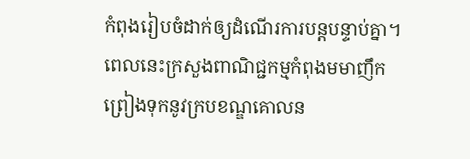កំពុងរៀបចំដាក់ឲ្យដំណើរការបន្តបន្ទាប់គ្នា។ ពេលនេះក្រសួងពាណិជ្ជកម្មកំពុងមមាញឹកព្រៀងទុកនូវក្របខណ្ឌគោលន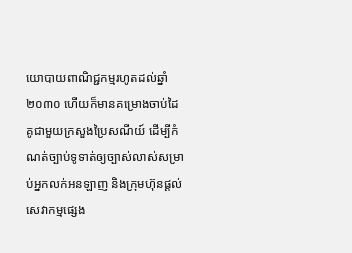យោបាយពាណិជ្ជកម្មរហូតដល់ឆ្នាំ២០៣០ ហើយក៏មានគម្រោងចាប់ដៃគូជាមួយក្រសួងប្រៃសណីយ៍ ដើម្បីកំណត់ច្បាប់ទូទាត់ឲ្យច្បាស់លាស់សម្រាប់អ្នកលក់អនឡាញ និងក្រុមហ៊ុនផ្តល់សេវាកម្មផ្សេង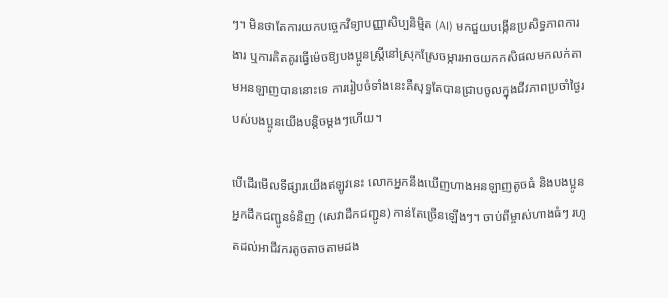ៗ។ មិនថាតែការយកបច្ចេកវិទ្យាបញ្ញាសិប្បនិម្មិត (AI) មកជួយបង្កើនប្រសិទ្ធភាពការងារ ឬការគិតគូរធ្វើម៉េចឱ្យបងប្អូនស្រ្តីនៅស្រុកស្រែចម្ការអាចយកកសិផលមកលក់តាមអនឡាញបាននោះទេ ការរៀបចំទាំងនេះគឺសុទ្ធតែបានជ្រាបចូលក្នុងជីវភាពប្រចាំថ្ងៃរបស់បងប្អូនយើងបន្តិចម្តងៗហើយ។

បើដើរមើលទីផ្សារយើងឥឡូវនេះ លោកអ្នកនឹងឃើញហាងអនឡាញតូចធំ និងបងប្អូនអ្នកដឹកជញ្ជូនទំនិញ (សេវាដឹកជញ្ជូន) កាន់តែច្រើនឡើងៗ។ ចាប់ពីម្ចាស់ហាងធំៗ រហូតដល់អាជីវករតូចតាចតាមដង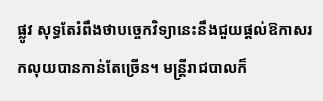ផ្លូវ សុទ្ធតែរំពឹងថាបច្ចេកវិទ្យានេះនឹងជួយផ្តល់ឱកាសរកលុយបានកាន់តែច្រើន។ មន្ត្រីរាជបាលក៏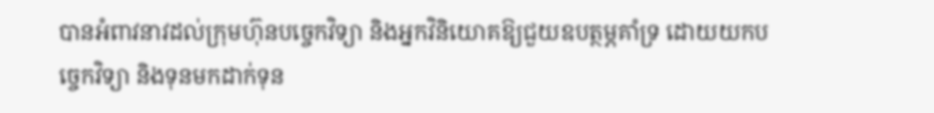បានអំពាវនាវដល់ក្រុមហ៊ុនបច្ចេកវិទ្យា និងអ្នកវិនិយោគឱ្យជួយឧបត្ថម្ភគាំទ្រ ដោយយកបច្ចេកវិទ្យា និងទុនមកដាក់ទុន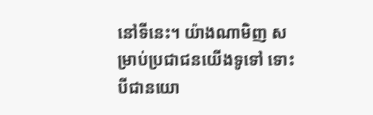នៅទីនេះ។ យ៉ាងណាមិញ សម្រាប់ប្រជាជនយើងទូទៅ ទោះបីជានយោ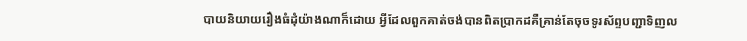បាយនិយាយរឿងធំដុំយ៉ាងណាក៏ដោយ អ្វីដែលពួកគាត់ចង់បានពិតប្រាកដគឺគ្រាន់តែចុចទូរស័ព្ទបញ្ជាទិញល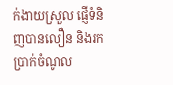ក់ងាយស្រួល ផ្ញើទំនិញបានលឿន និងរកប្រាក់ចំណូល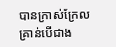បានក្រាស់ក្រែលគ្រាន់បើជាង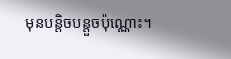មុនបន្តិចបន្តួចប៉ុណ្ណោះ។